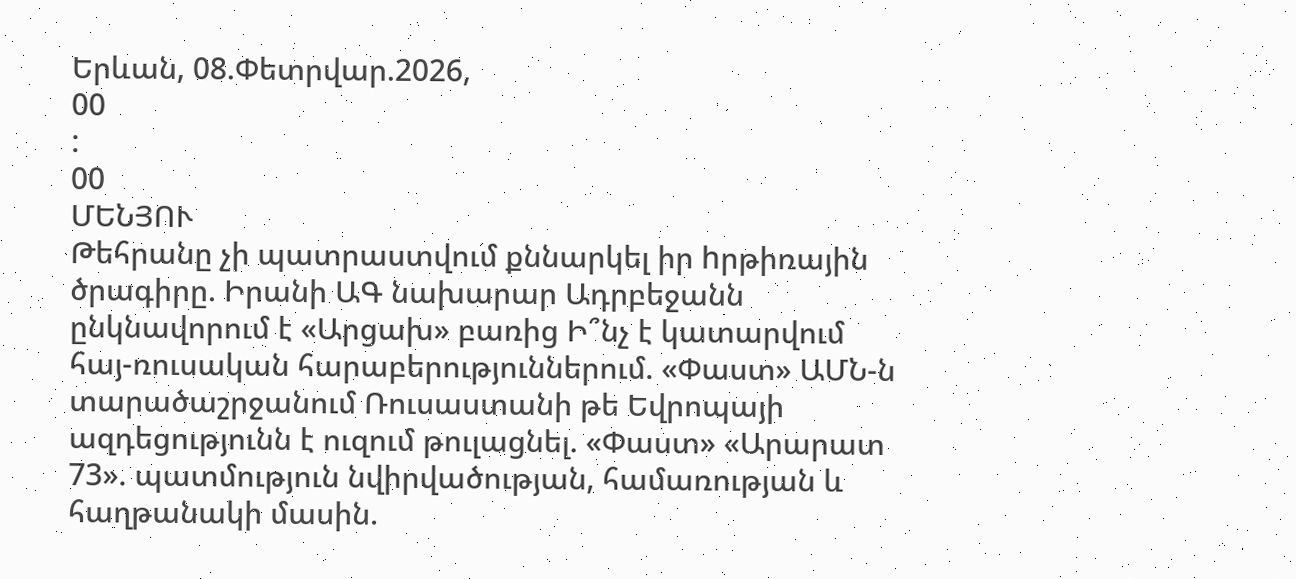Երևան, 08.Փետրվար.2026,
00
:
00
ՄԵՆՅՈՒ
Թեհրանը չի պատրաստվում քննարկել իր hրթիռային ծրագիրը. Իրանի ԱԳ նախարար Ադրբեջանն ընկնավորում է «Արցախ» բառից Ի՞նչ է կատարվում հայ-ռուսական հարաբերություններում. «Փաստ» ԱՄՆ-ն տարածաշրջանում Ռուսաստանի թե Եվրոպայի ազդեցությունն է ուզում թուլացնել. «Փաստ» «Արարատ 73». պատմություն նվիրվածության, համառության և հաղթանակի մասին.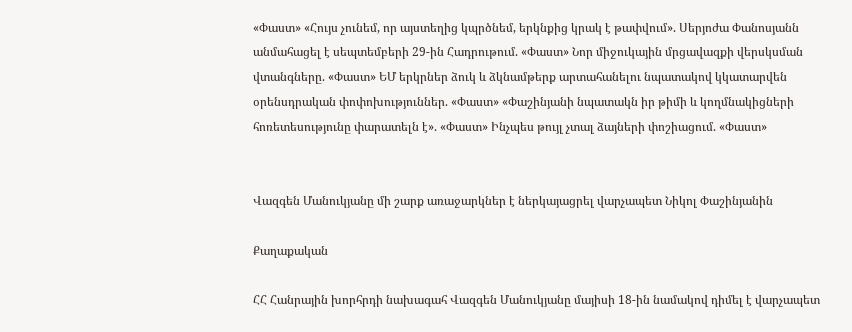«Փաստ» «Հույս չունեմ, որ այստեղից կպրծնեմ, երկնքից կրակ է թափվում». Սերյոժա Փանոսյանն անմահացել է սեպտեմբերի 29-ին Հադրութում. «Փաստ» Նոր միջուկային մրցավազքի վերսկսման վտանգները. «Փաստ» ԵՄ երկրներ ձուկ և ձկնամթերք արտահանելու նպատակով կկատարվեն օրենսդրական փոփոխություններ. «Փաստ» «Փաշինյանի նպատակն իր թիմի և կողմնակիցների հոռետեսությունը փարատելն է». «Փաստ» Ինչպես թույլ չտալ ձայների փոշիացում. «Փաստ»


Վազգեն Մանուկյանը մի շարք առաջարկներ է ներկայացրել վարչապետ Նիկոլ Փաշինյանին

Քաղաքական

ՀՀ Հանրային խորհրդի նախագահ Վազգեն Մանուկյանը մայիսի 18-ին նամակով դիմել է վարչապետ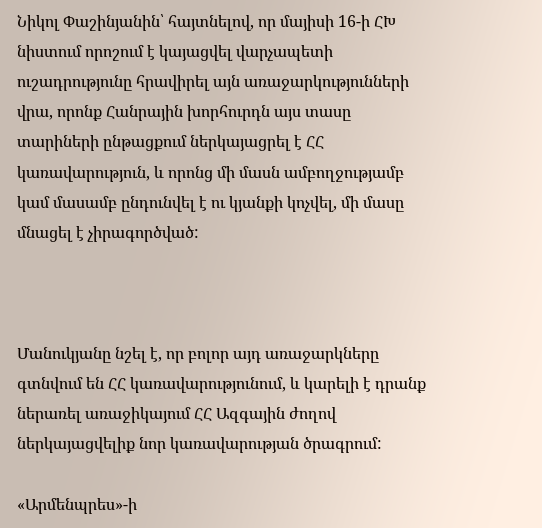Նիկոլ Փաշինյանին՝ հայտնելով, որ մայիսի 16-ի ՀԽ նիստում որոշում է կայացվել վարչապետի ուշադրությունը հրավիրել այն առաջարկությունների վրա, որոնք Հանրային խորհուրդն այս տասը տարիների ընթացքում ներկայացրել է ՀՀ կառավարություն, և որոնց մի մասն ամբողջությամբ կամ մասամբ ընդունվել է ու կյանքի կոչվել, մի մասը մնացել է չիրագործված:



Մանուկյանը նշել է, որ բոլոր այդ առաջարկները գտնվում են ՀՀ կառավարությունում, և կարելի է դրանք ներառել առաջիկայում ՀՀ Ազգային ժողով ներկայացվելիք նոր կառավարության ծրագրում:

«Արմենպրես»-ի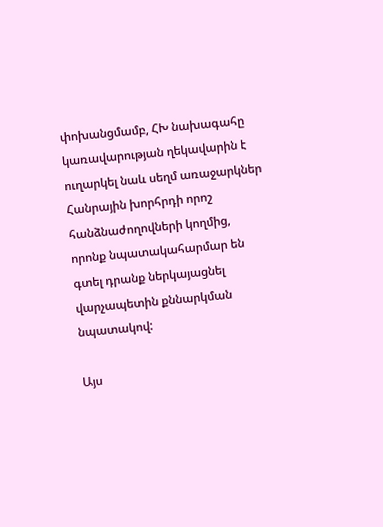փոխանցմամբ, ՀԽ նախագահը կառավարության ղեկավարին է ուղարկել նաև սեղմ առաջարկներ Հանրային խորհրդի որոշ հանձնաժողովների կողմից, որոնք նպատակահարմար են գտել դրանք ներկայացնել վարչապետին քննարկման նպատակով:

Այս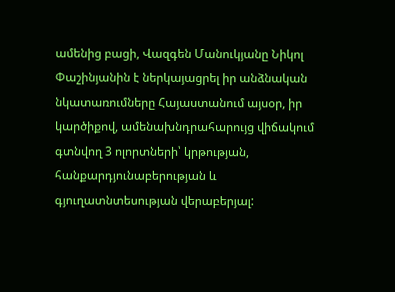ամենից բացի, Վազգեն Մանուկյանը Նիկոլ Փաշինյանին է ներկայացրել իր անձնական նկատառումները Հայաստանում այսօր, իր կարծիքով, ամենախնդրահարույց վիճակում գտնվող 3 ոլորտների՝ կրթության, հանքարդյունաբերության և գյուղատնտեսության վերաբերյալ: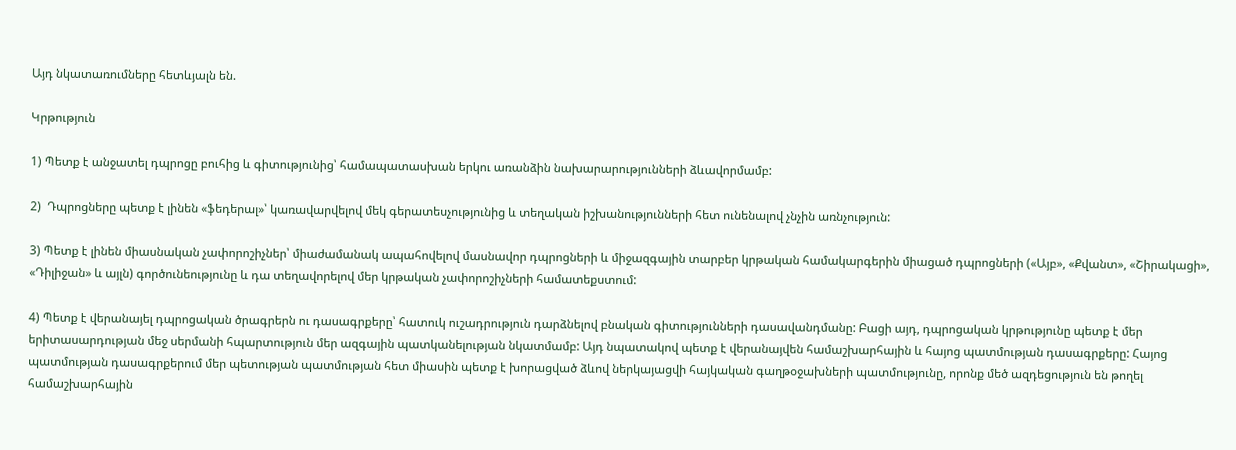Այդ նկատառումները հետևյալն են.

Կրթություն

1) Պետք է անջատել դպրոցը բուհից և գիտությունից՝ համապատասխան երկու առանձին նախարարությունների ձևավորմամբ:

2)  Դպրոցները պետք է լինեն «ֆեդերալ»՝ կառավարվելով մեկ գերատեսչությունից և տեղական իշխանությունների հետ ունենալով չնչին առնչություն:

3) Պետք է լինեն միասնական չափորոշիչներ՝ միաժամանակ ապահովելով մասնավոր դպրոցների և միջազգային տարբեր կրթական համակարգերին միացած դպրոցների («Այբ», «Քվանտ», «Շիրակացի», «Դիլիջան» և այլն) գործունեությունը և դա տեղավորելով մեր կրթական չափորոշիչների համատեքստում:

4) Պետք է վերանայել դպրոցական ծրագրերն ու դասագրքերը՝ հատուկ ուշադրություն դարձնելով բնական գիտությունների դասավանդմանը: Բացի այդ, դպրոցական կրթությունը պետք է մեր երիտասարդության մեջ սերմանի հպարտություն մեր ազգային պատկանելության նկատմամբ: Այդ նպատակով պետք է վերանայվեն համաշխարհային և հայոց պատմության դասագրքերը: Հայոց պատմության դասագրքերում մեր պետության պատմության հետ միասին պետք է խորացված ձևով ներկայացվի հայկական գաղթօջախների պատմությունը, որոնք մեծ ազդեցություն են թողել համաշխարհային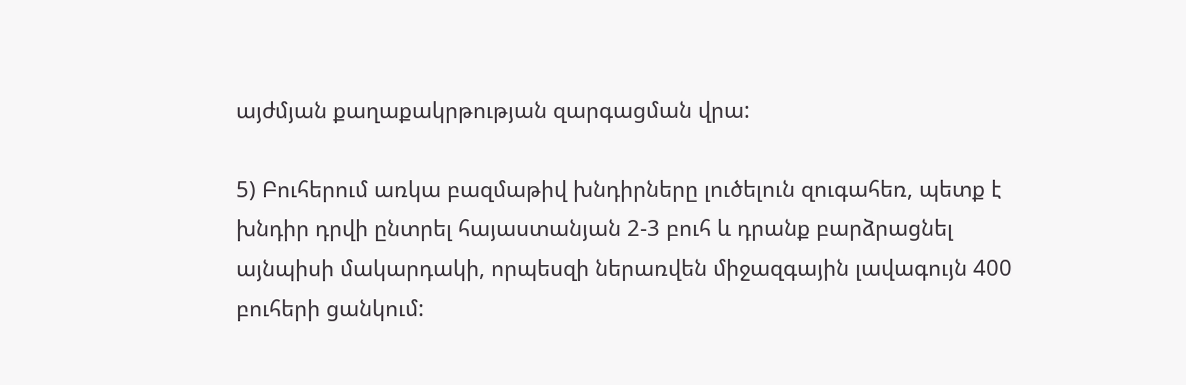այժմյան քաղաքակրթության զարգացման վրա:

5) Բուհերում առկա բազմաթիվ խնդիրները լուծելուն զուգահեռ, պետք է խնդիր դրվի ընտրել հայաստանյան 2-3 բուհ և դրանք բարձրացնել այնպիսի մակարդակի, որպեսզի ներառվեն միջազգային լավագույն 400 բուհերի ցանկում: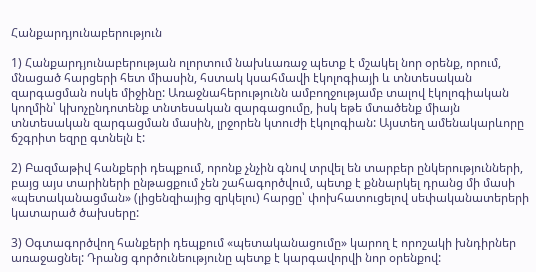Հանքարդյունաբերություն

1) Հանքարդյունաբերության ոլորտում նախևառաջ պետք է մշակել նոր օրենք, որում, մնացած հարցերի հետ միասին, հստակ կսահմավի էկոլոգիայի և տնտեսական զարգացման ոսկե միջինը: Առաջնահերությունն ամբողջությամբ տալով էկոլոգիական կողմին՝ կխոչընդոտենք տնտեսական զարգացումը, իսկ եթե մտածենք միայն տնտեսական զարգացման մասին, լրջորեն կտուժի էկոլոգիան: Այստեղ ամենակարևորը ճշգրիտ եզրը գտնելն է:

2) Բազմաթիվ հանքերի դեպքում, որոնք չնչին գնով տրվել են տարբեր ընկերությունների, բայց այս տարիների ընթացքում չեն շահագործվում, պետք է քննարկել դրանց մի մասի «պետականացման» (լիցենզիայից զրկելու) հարցը՝ փոխհատուցելով սեփականատերերի կատարած ծախսերը:

3) Օգտագործվող հանքերի դեպքում «պետականացումը» կարող է որոշակի խնդիրներ առաջացնել: Դրանց գործունեությունը պետք է կարգավորվի նոր օրենքով: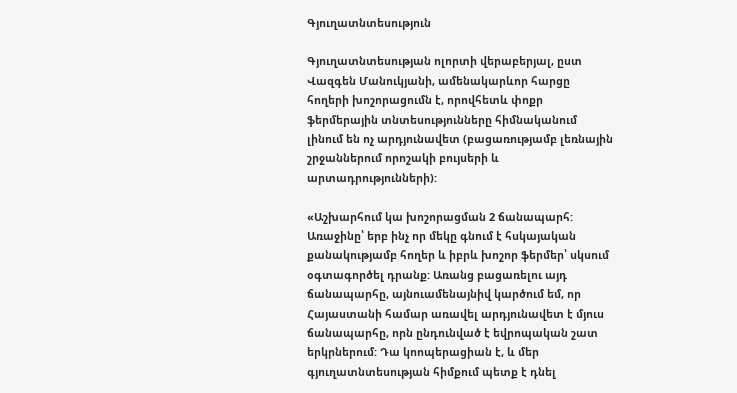Գյուղատնտեսություն

Գյուղատնտեսության ոլորտի վերաբերյալ, ըստ Վազգեն Մանուկյանի, ամենակարևոր հարցը հողերի խոշորացումն է, որովհետև փոքր ֆերմերային տնտեսությունները հիմնականում լինում են ոչ արդյունավետ (բացառությամբ լեռնային շրջաններում որոշակի բույսերի և արտադրությունների):

«Աշխարհում կա խոշորացման 2 ճանապարհ: Առաջինը՝ երբ ինչ որ մեկը գնում է հսկայական քանակությամբ հողեր և իբրև խոշոր ֆերմեր՝ սկսում օգտագործել դրանք: Առանց բացառելու այդ ճանապարհը, այնուամենայնիվ կարծում եմ, որ Հայաստանի համար առավել արդյունավետ է մյուս ճանապարհը, որն ընդունված է եվրոպական շատ երկրներում: Դա կոոպերացիան է, և մեր գյուղատնտեսության հիմքում պետք է դնել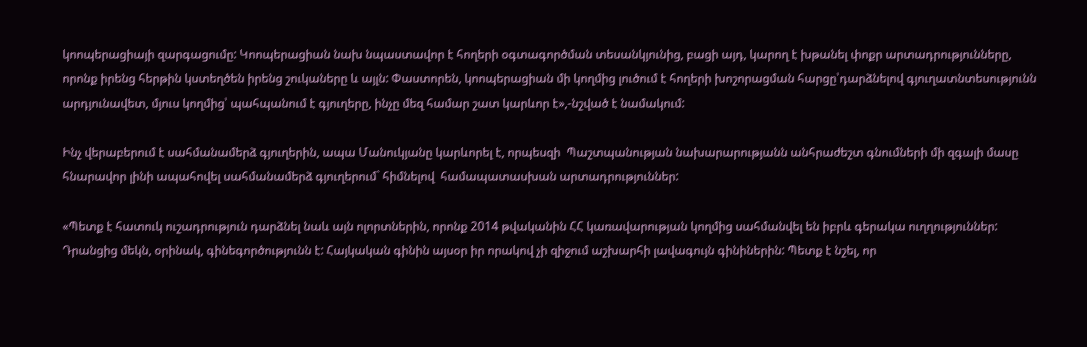կոոպերացիայի զարգացումը: Կոոպերացիան նախ նպաստավոր է հողերի օգտագործման տեսանկյունից, բացի այդ, կարող է խթանել փոքր արտադրությունները, որոնք իրենց հերթին կստեղծեն իրենց շուկաները և այլն: Փաստորեն, կոոպերացիան մի կողմից լուծում է հողերի խոշորացման հարցը՝դարձնելով գյուղատնտեսությունն արդյունավետ, մյուս կողմից՝ պահպանում է գյուղերը, ինչը մեզ համար շատ կարևոր է»,-նշված է նամակում:

Ինչ վերաբերում է սահմանամերձ գյուղերին, ապա Մանուկյանը կարևորել է, որպեսզի  Պաշտպանության նախարարությանն անհրաժեշտ գնումների մի զգալի մասը հնարավոր լինի ապահովել սահմանամերձ գյուղերում` հիմնելով  համապատասխան արտադրություններ:

«Պետք է հատուկ ուշադրություն դարձնել նաև այն ոլորտներին, որոնք 2014 թվականին ՀՀ կառավարության կողմից սահմանվել են իբրև գերակա ուղղություններ: Դրանցից մեկն, օրինակ, գինեգործությունն է: Հայկական գինին այսօր իր որակով չի զիջում աշխարհի լավագույն գինիներին: Պետք է նշել, որ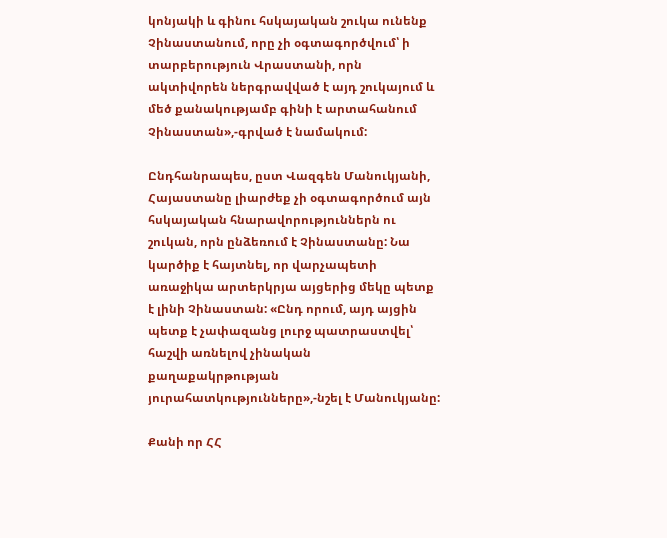կոնյակի և գինու հսկայական շուկա ունենք Չինաստանում, որը չի օգտագործվում՝ ի տարբերություն Վրաստանի, որն ակտիվորեն ներգրավված է այդ շուկայում և մեծ քանակությամբ գինի է արտահանում Չինաստան»,-գրված է նամակում:

Ընդհանրապես, ըստ Վազգեն Մանուկյանի, Հայաստանը լիարժեք չի օգտագործում այն հսկայական հնարավորություններն ու շուկան, որն ընձեռում է Չինաստանը: Նա կարծիք է հայտնել, որ վարչապետի առաջիկա արտերկրյա այցերից մեկը պետք է լինի Չինաստան: «Ընդ որում, այդ այցին պետք է չափազանց լուրջ պատրաստվել՝ հաշվի առնելով չինական քաղաքակրթության յուրահատկությունները»,-նշել է Մանուկյանը:

Քանի որ ՀՀ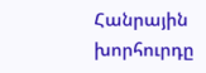Հանրային խորհուրդը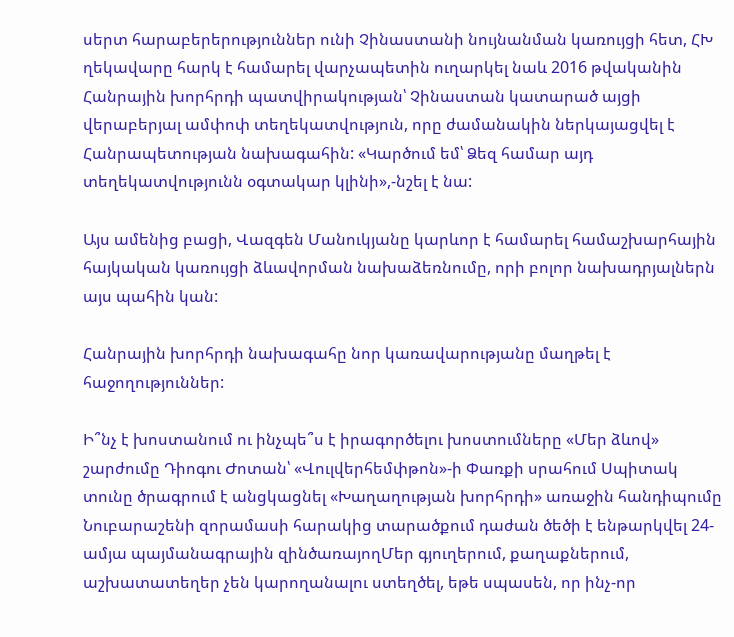սերտ հարաբերերություններ ունի Չինաստանի նույնանման կառույցի հետ, ՀԽ ղեկավարը հարկ է համարել վարչապետին ուղարկել նաև 2016 թվականին Հանրային խորհրդի պատվիրակության՝ Չինաստան կատարած այցի վերաբերյալ ամփոփ տեղեկատվություն, որը ժամանակին ներկայացվել է Հանրապետության նախագահին: «Կարծում եմ՝ Ձեզ համար այդ տեղեկատվությունն օգտակար կլինի»,-նշել է նա:

Այս ամենից բացի, Վազգեն Մանուկյանը կարևոր է համարել համաշխարհային հայկական կառույցի ձևավորման նախաձեռնումը, որի բոլոր նախադրյալներն այս պահին կան:

Հանրային խորհրդի նախագահը նոր կառավարությանը մաղթել է հաջողություններ:

Ի՞նչ է խոստանում ու ինչպե՞ս է իրագործելու խոստումները «Մեր ձևով» շարժումը Դիոգու Ժոտան՝ «Վուլվերհեմփթոն»-ի Փառքի սրահում Սպիտակ տունը ծրագրում է անցկացնել «Խաղաղության խորհրդի» առաջին հանդիպումը Նուբարաշենի զորամասի հարակից տարածքում դաժան ծեծի է ենթարկվել 24-ամյա պայմանագրային զինծառայողՄեր գյուղերում, քաղաքներում, աշխատատեղեր չեն կարողանալու ստեղծել, եթե սպասեն, որ ինչ-որ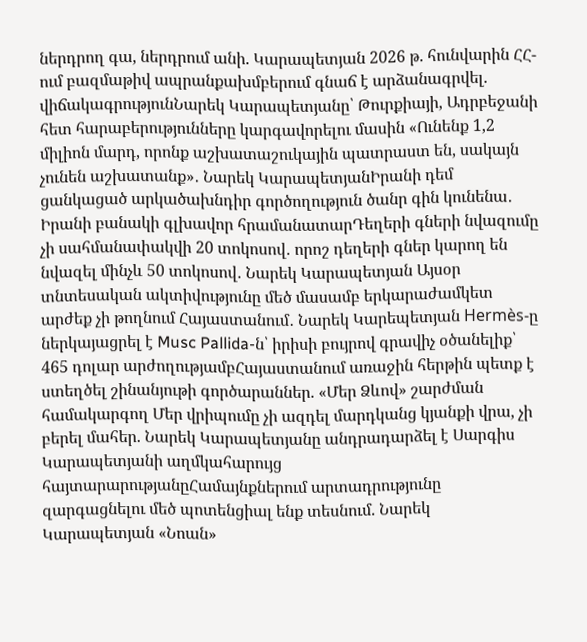ներդրող գա, ներդրում անի. Կարապետյան 2026 թ. հունվարին ՀՀ-ում բազմաթիվ ապրանքախմբերում գնաճ է արձանագրվել. վիճակագրությունՆարեկ Կարապետյանը՝ Թուրքիայի, Ադրբեջանի հետ հարաբերությունները կարգավորելու մասին «Ունենք 1,2 միլիոն մարդ, որոնք աշխատաշուկային պատրաստ են, սակայն չունեն աշխատանք»․ Նարեկ ԿարապետյանԻրանի դեմ ցանկացած արկածախնդիր գործողություն ծանր գին կունենա․ Իրանի բանակի գլխավոր հրամանատարԴեղերի գների նվազումը չի սահմանափակվի 20 տոկոսով․ որոշ դեղերի գներ կարող են նվազել մինչև 50 տոկոսով․ Նարեկ Կարապետյան Այսօր տնտեսական ակտիվությունը մեծ մասամբ երկարաժամկետ արժեք չի թողնում Հայաստանում․ Նարեկ Կարեպետյան Hermès-ը ներկայացրել է Musc Pallida-ն՝ իրիսի բույրով գրավիչ օծանելիք՝ 465 դոլար արժողությամբՀայաստանում առաջին հերթին պետք է ստեղծել շինանյութի գործարաններ. «Մեր Ձևով» շարժման համակարգող Մեր վրիպումը չի ազդել մարդկանց կյանքի վրա, չի բերել մահեր. Նարեկ Կարապետյանը անդրադարձել է Սարգիս Կարապետյանի աղմկահարույց հայտարարությանըՀամայնքներում արտադրությունը զարգացնելու մեծ պոտենցիալ ենք տեսնում. Նարեկ Կարապետյան «Նոան»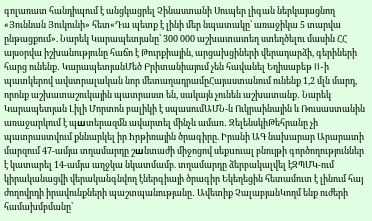գոլառատ հանդիպում է անցկացրել Չինաստանի Սուպեր լիգան ներկայացնող «Յուննան Յուկունի» հետ«Դա պետք է լինի մեր նպատակը՝ առաջիկա 5 տարվա ընթացքում». Նարեկ Կարապետյանը՝ 300 000 աշխատատեղ ստեղծելու մասին ՀՀ այսօրվա իշխանությունը հաճո է Թուրքիային, արցախցիների վերադարձի, գերիների հարց ունենք․ ԿարապետյանՄեծ Բրիտանիայում չեն հավանել Եղիսաբեթ II-ի պատկերով ավստրալական նոր մետաղադրամըՀայաստանում ունենք 1,2 մլն մարդ, որոնք աշխատաշուկային պատրաստ են, սակայն չունեն աշխատանք․ Նարեկ Կարապետյան Լիլի Մորտոն բալիկի է սպասումԱՄՆ-ն Ուկրաինային և Ռուսաստանին առաջարկում է պшտերազմն ավարտել մինչև ամառ․ ԶելենսկիԹեհրանը չի պատրաստվում քննարկել իր hրթիռային ծրագիրը. Իրանի ԱԳ նախարար Արարատի մարզում 47-ամյա տղամարդը շшնտաժի միջոցով սեքuուալ բնույթի գործողություններ է կատարել 14-ամյա աղջկա նկատմամբ. տղամարդը ձերբակալվել էԶՊՄԿ-ում կիրականացվի վերականգնվող էներգիայի ծրագիր Եկեղեցին հետամուտ է լինում հայ ժողովրդի իրավունքների պաշտպանությանը․ Ավետիք ՉալաբյանԿողմ ենք ուժերի համախմբմանը՝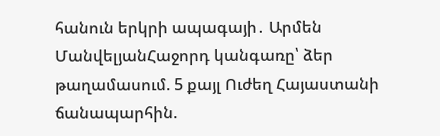հանուն երկրի ապագայի․ Արմեն ՄանվելյանՀաջորդ կանգառը՝ ձեր թաղամասում. 5 քայլ Ուժեղ Հայաստանի ճանապարհին.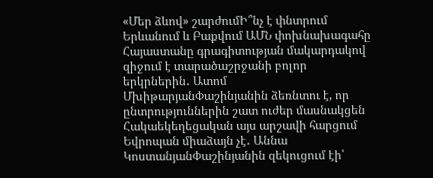«Մեր ձևով» շարժումԻ՞նչ է փնտրում Երևանում և Բաքվում ԱՄՆ փոխնախագահը Հայաստանը գրագիտության մակարդակով զիջում է տարածաշրջանի բոլոր երկրներին․ Ատոմ ՄխիթարյանՓաշինյանին ձեռնտու է, որ ընտրություններին շատ ուժեր մասնակցեն Հակաեկեղեցական այս արշավի հարցում Եվրոպան միաձայն չէ․ Աննա ԿոստանյանՓաշինյանին զեկուցում էի՝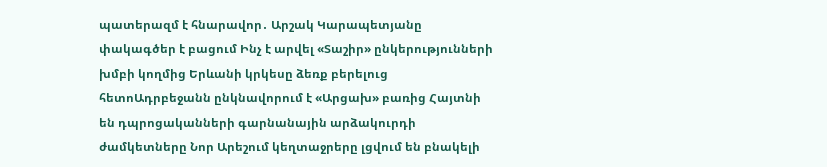պատերազմ է հնարավոր․ Արշակ Կարապետյանը փակագծեր է բացում Ինչ է արվել «Տաշիր» ընկերությունների խմբի կողմից Երևանի կրկեսը ձեռք բերելուց հետոԱդրբեջանն ընկնավորում է «Արցախ» բառից Հայտնի են դպրոցականների գարնանային արձակուրդի ժամկետները Նոր Արեշում կեղտաջրերը լցվում են բնակելի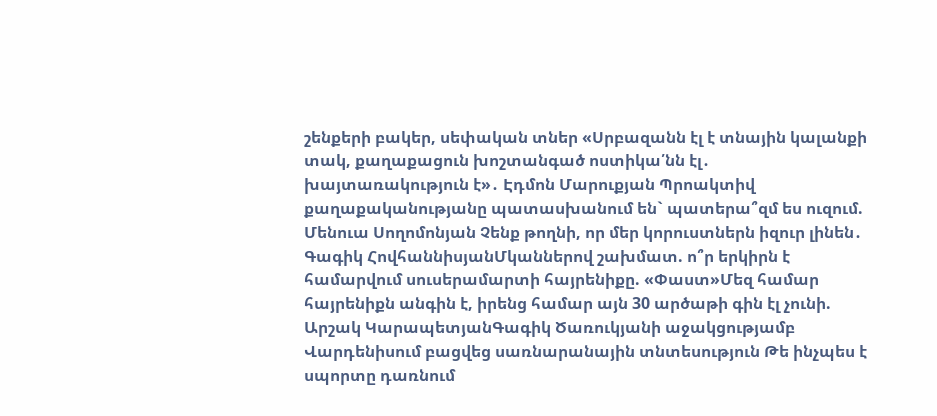շենքերի բակեր, սեփական տներ «Սրբազանն էլ է տնային կալանքի տակ, քաղաքացուն խոշտանգած ոստիկա՛նն էլ․ խայտառակություն է»․ Էդմոն Մարուքյան Պրոակտիվ քաղաքականությանը պատասխանում են` պատերա՞զմ ես ուզում. Մենուա Սողոմոնյան Չենք թողնի, որ մեր կորուստներն իզուր լինեն․ Գագիկ ՀովհաննիսյանՄկաններով շախմատ. ո՞ր երկիրն է համարվում սուսերամարտի հայրենիքը. «Փաստ»Մեզ համար հայրենիքն անգին է, իրենց համար այն 30 արծաթի գին էլ չունի. Արշակ ԿարապետյանԳագիկ Ծառուկյանի աջակցությամբ Վարդենիսում բացվեց սառնարանային տնտեսություն Թե ինչպես է սպորտը դառնում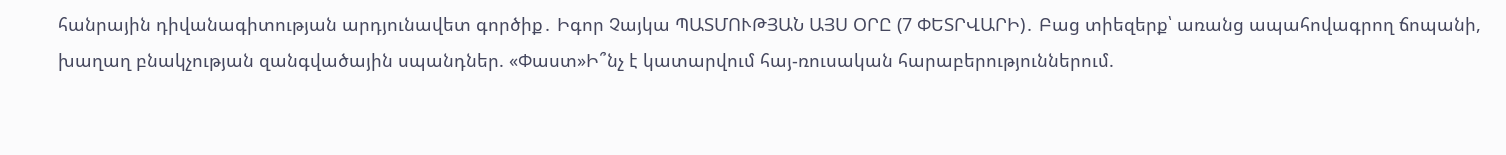հանրային դիվանագիտության արդյունավետ գործիք․ Իգոր Չայկա ՊԱՏՄՈՒԹՅԱՆ ԱՅՍ ՕՐԸ (7 ՓԵՏՐՎԱՐԻ)․ Բաց տիեզերք՝ առանց ապահովագրող ճոպանի, խաղաղ բնակչության զանգվածային սպանդներ. «Փաստ»Ի՞նչ է կատարվում հայ-ռուսական հարաբերություններում.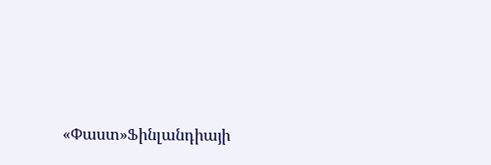«Փաստ»Ֆինլանդիայի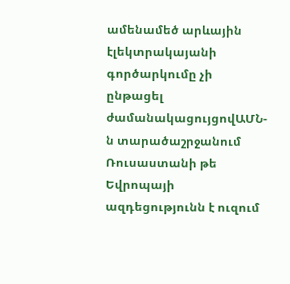ամենամեծ արևային էլեկտրակայանի գործարկումը չի ընթացել ժամանակացույցովԱՄՆ-ն տարածաշրջանում Ռուսաստանի թե Եվրոպայի ազդեցությունն է ուզում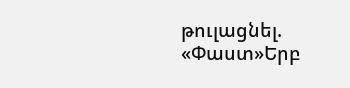թուլացնել. «Փաստ»Երբ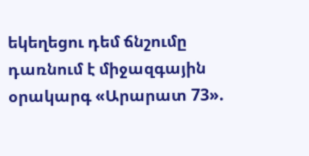եկեղեցու դեմ ճնշումը դառնում է միջազգային օրակարգ «Արարատ 73».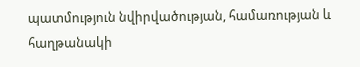պատմություն նվիրվածության, համառության և հաղթանակի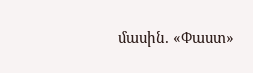մասին. «Փաստ»